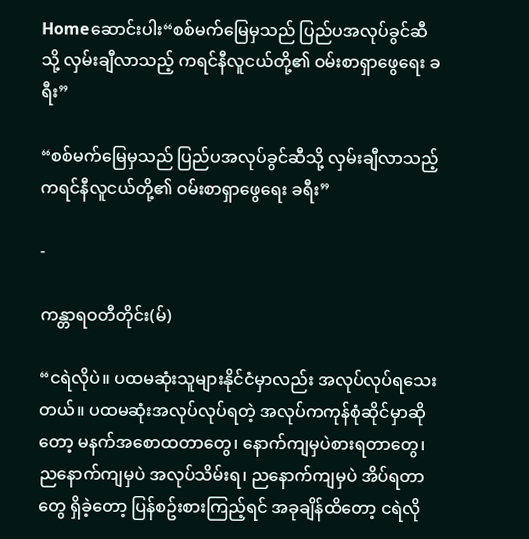Homeဆောင်းပါး“စစ်မက်မြေမှသည် ပြည်ပအလုပ်ခွင်ဆီသို့ လှမ်းချီလာသည့် ကရင်နီလူငယ်တို့၏ ဝမ်းစာရှာဖွေရေး ခရီး”

“စစ်မက်မြေမှသည် ပြည်ပအလုပ်ခွင်ဆီသို့ လှမ်းချီလာသည့် ကရင်နီလူငယ်တို့၏ ဝမ်းစာရှာဖွေရေး ခရီး”

-

ကန္တာရဝတီတိုင်း(မ်)

“ငရဲလိုပဲ။ ပထမဆုံးသူများနိုင်ငံမှာလည်း အလုပ်လုပ်ရသေးတယ်။ ပထမဆုံးအလုပ်လုပ်ရတဲ့ အလုပ်ကကုန်စုံဆိုင်မှာဆိုတော့ မနက်အစောထတာတွေ၊ နောက်ကျမှပဲစားရတာတွေ၊ ညနောက်ကျမှပဲ အလုပ်သိမ်းရ၊ ညနောက်ကျမှပဲ အိပ်ရတာတွေ ရှိခဲ့တော့ ပြန်စဥ်းစားကြည့်ရင် အခုချိန်ထိတော့ ငရဲလို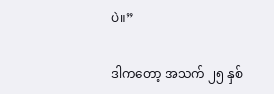ပဲ။”

ဒါကတော့ အသက် ၂၅ နှစ်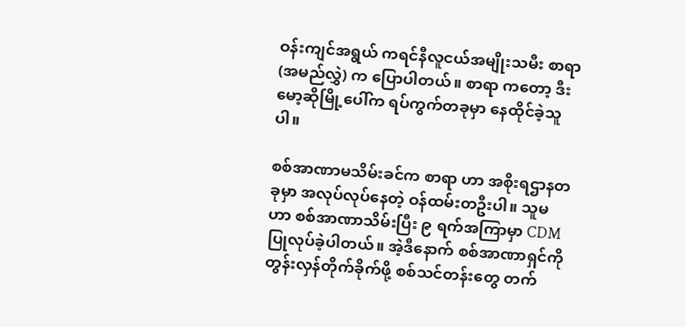ဝန်းကျင်အရွယ် ကရင်နီလူငယ်အမျိုးသမီး စာရာ(အမည်လွှဲ) က ပြောပါတယ်။ စာရာ ကတော့ ဒီးမော့ဆိုမြို့ပေါ်က ရပ်ကွက်တခုမှာ နေထိုင်ခဲ့သူပါ။

စစ်အာဏာမသိမ်းခင်က စာရာ ဟာ အစိုးရဌာနတခုမှာ အလုပ်လုပ်နေတဲ့ ဝန်ထမ်းတဦးပါ။ သူမ ဟာ စစ်အာဏာသိမ်းပြီး ၉ ရက်အကြာမှာ CDM ပြုလုပ်ခဲ့ပါတယ်။ အဲ့ဒီနောက် စစ်အာဏာရှင်ကို တွန်းလှန်တိုက်ခိုက်ဖို့ စစ်သင်တန်းတွေ တက်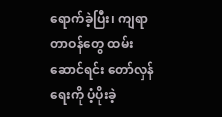ရောက်ခဲ့ပြီး၊ ကျရာတာဝန်တွေ ထမ်းဆောင်ရင်း တော်လှန်ရေးကို ပံ့ပိုးခဲ့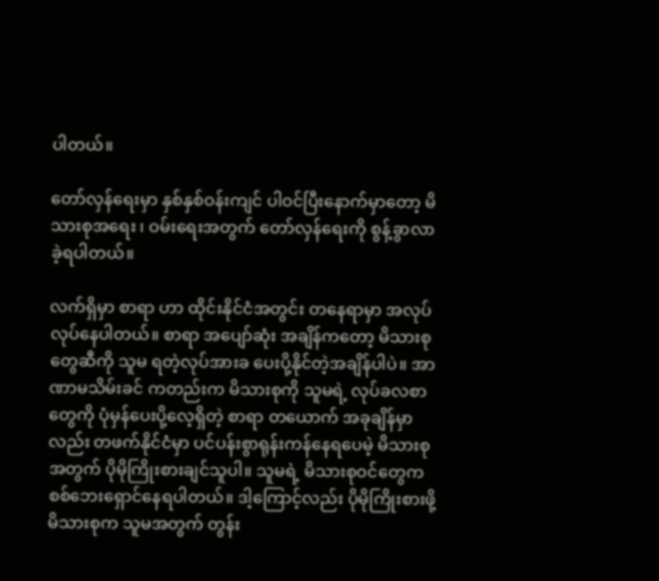ပါတယ်။

တော်လှန်ရေးမှာ နှစ်နှစ်ဝန်းကျင် ပါဝင်ပြီးနောက်မှာတော့ မိသားစုအရေး ၊ ဝမ်းရေးအတွက် တော်လှန်ရေးကို စွန့်ခွာလာခဲ့ရပါတယ်။

လက်ရှိမှာ စာရာ ဟာ ထိုင်းနိုင်ငံအတွင်း တနေရာမှာ အလုပ်လုပ်နေပါတယ်။ စာရာ အပျော်ဆုံး အချိန်ကတော့ မိသားစုတွေဆီကို သူမ ရတဲ့လုပ်အားခ ပေးပို့နိုင်တဲ့အချိန်ပါပဲ။ အာဏာမသိမ်းခင် ကတည်းက မိသားစုကို သူမရဲ့ လုပ်ခလစာတွေကို ပုံမှန်ပေးပို့လေ့ရှိတဲ့ စာရာ တယောက် အခုချိန်မှာလည်း တဖက်နိုင်ငံမှာ ပင်ပန်းစွာရုန်းကန်နေရပေမဲ့ မိသားစုအတွက် ပိုမိုကြိုးစားချင်သူပါ။ သူမရဲ့ မိသားစုဝင်တွေက စစ်ဘေးရှောင်နေရပါတယ်။ ဒါ့ကြောင့်လည်း ပိုမိုကြိုးစားဖို့ မိသားစုက သူမအတွက် တွန်း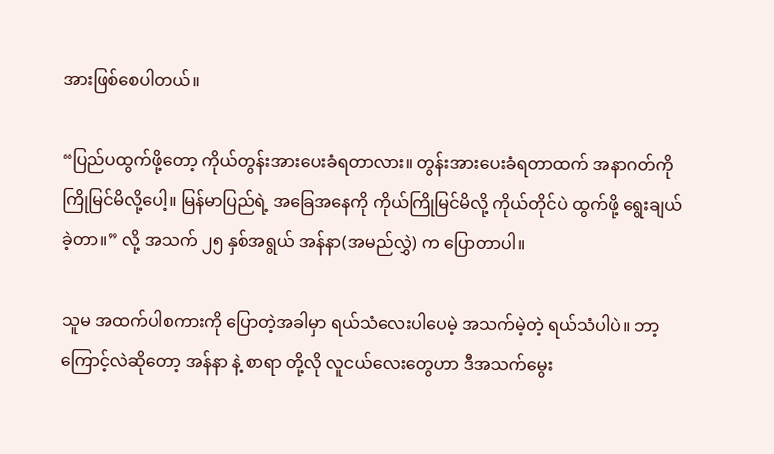အားဖြစ်စေပါတယ်။

“ပြည်ပထွက်ဖို့တော့ ကိုယ်တွန်းအားပေးခံရတာလား။ တွန်းအားပေးခံရတာထက် အနာဂတ်ကို ကြိုမြင်မိလို့ပေါ့။ မြန်မာပြည်ရဲ့ အခြေအနေကို ကိုယ်ကြိုမြင်မိလို့ ကိုယ်တိုင်ပဲ ထွက်ဖို့ ရွေးချယ်ခဲ့တာ။” လို့ အသက် ၂၅ နှစ်အရွယ် အန်နာ(အမည်လွှဲ) က ပြောတာပါ။

သူမ အထက်ပါစကားကို ပြောတဲ့အခါမှာ ရယ်သံလေးပါပေမဲ့ အသက်မဲ့တဲ့ ရယ်သံပါပဲ။ ဘာ့ကြောင့်လဲဆိုတော့ အန်နာ နဲ့ စာရာ တို့လို လူငယ်လေးတွေဟာ ဒီအသက်မွေး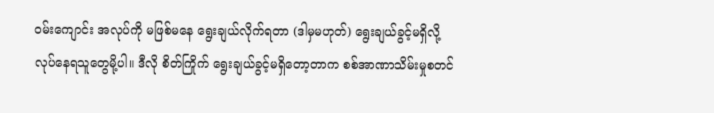ဝမ်းကျောင်း အလုပ်ကို မဖြစ်မနေ ရွေးချယ်လိုက်ရတာ (ဒါမှမဟုတ်) ရွေးချယ်ခွင့်မရှိလို့ လုပ်နေရသူတွေမို့ပါ။ ဒီလို စိတ်ကြိုက် ရွေးချယ်ခွင့်မရှိတော့တာက စစ်အာဏာသိမ်းမှုစတင်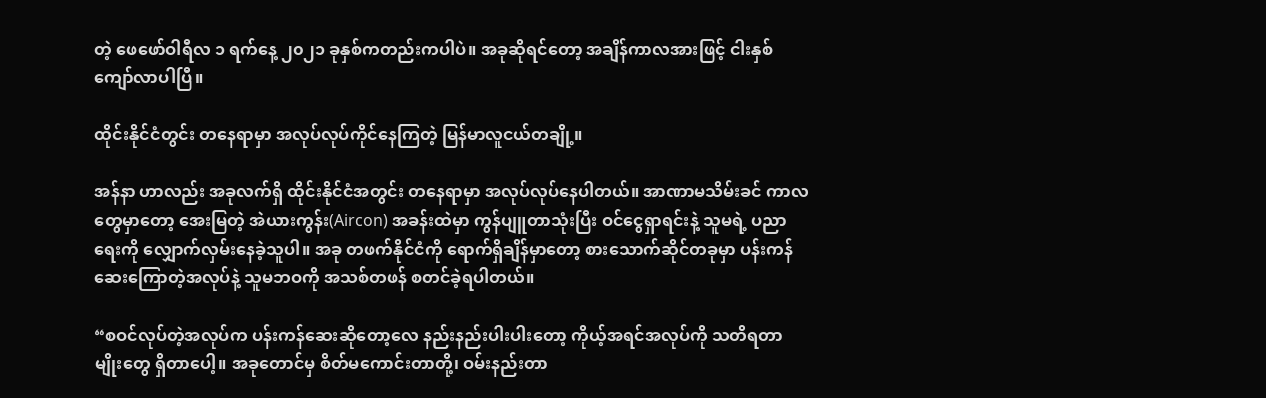တဲ့ ဖေဖော်ဝါရီလ ၁ ရက်နေ့ ၂၀၂၁ ခုနှစ်ကတည်းကပါပဲ။ အခုဆိုရင်တော့ အချိန်ကာလအားဖြင့် ငါးနှစ်ကျော်လာပါပြီ။

ထိုင်းနိုင်ငံတွင်း တနေရာမှာ အလုပ်လုပ်ကိုင်နေကြတဲ့ မြန်မာလူငယ်တချို့။

အန်နာ ဟာလည်း အခုလက်ရှိ ထိုင်းနိုင်ငံအတွင်း တနေရာမှာ အလုပ်လုပ်နေပါတယ်။ အာဏာမသိမ်းခင် ကာလတွေမှာတော့ အေးမြတဲ့ အဲယားကွန်း(Aircon) အခန်းထဲမှာ ကွန်ပျူတာသုံးပြီး ဝင်ငွေရှာရင်းနဲ့ သူမရဲ့ ပညာရေးကို လျှောက်လှမ်းနေခဲ့သူပါ။ အခု တဖက်နိုင်ငံကို ရောက်ရှိချိန်မှာတော့ စားသောက်ဆိုင်တခုမှာ ပန်းကန်ဆေးကြောတဲ့အလုပ်နဲ့ သူမဘဝကို အသစ်တဖန် စတင်ခဲ့ရပါတယ်။

“စဝင်လုပ်တဲ့အလုပ်က ပန်းကန်ဆေးဆိုတော့လေ နည်းနည်းပါးပါးတော့ ကိုယ့်အရင်အလုပ်ကို သတိရတာမျိုးတွေ ရှိတာပေါ့။ အခုတောင်မှ စိတ်မကောင်းတာတို့၊ ဝမ်းနည်းတာ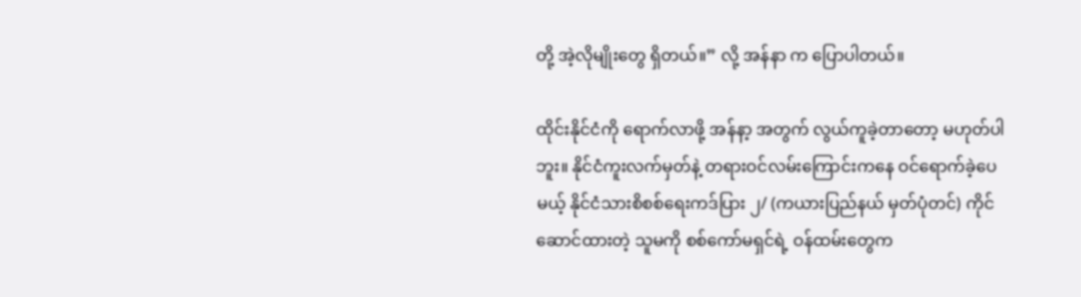တို့ အဲ့လိုမျိုးတွေ ရှိတယ်။” လို့ အန်နာ က ပြောပါတယ်။

ထိုင်းနိုင်ငံကို ရောက်လာဖို့ အန်နာ့ အတွက် လွယ်ကူခဲ့တာတော့ မဟုတ်ပါဘူး။ နိုင်ငံကူးလက်မှတ်နဲ့ တရားဝင်လမ်းကြောင်းကနေ ဝင်ရောက်ခဲ့ပေမယ့် နိုင်ငံသားစိစစ်ရေးကဒ်ပြား ၂/ (ကယားပြည်နယ် မှတ်ပုံတင်) ကိုင်ဆောင်ထားတဲ့ သူမကို စစ်ကော်မရှင်ရဲ့ ဝန်ထမ်းတွေက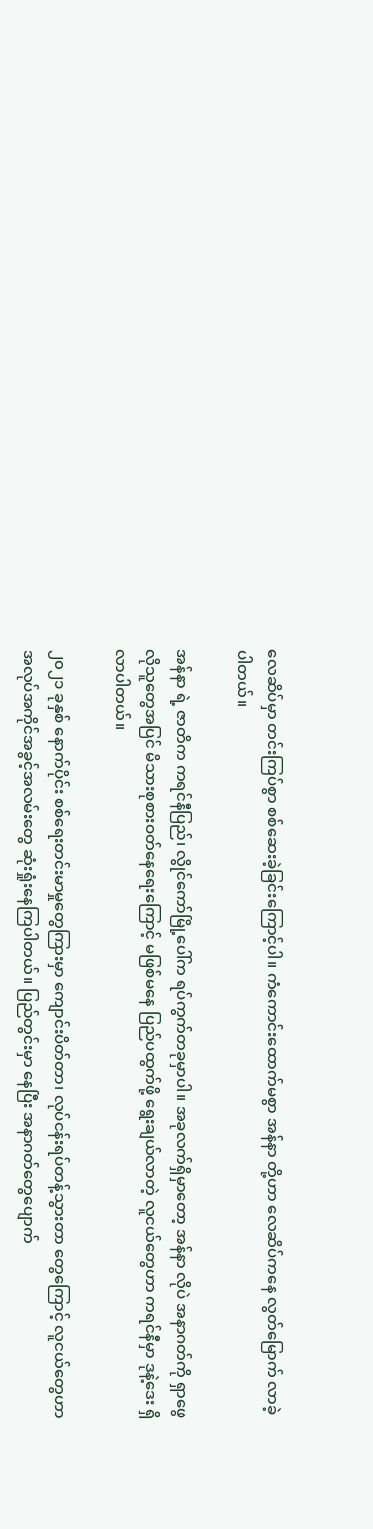လေဆိပ်မှာ တင်းကြပ်စွာ စစ်ဆေးခဲ့ခြင်းကြောင့်ပါ။ ကံကောင်းထောက်မစွာ အန်နာ တို့ဟာ လေဆိပ်ကနေ လွတ်မြောက် လာခဲ့ပါတယ်။

အန်နာ ရဲ့ ဇာတိက ကရင်နီပြည်၊ လွိုင်ကော်မြို့ပေါ်က ရပ်ကွက်တခုမှာပါ။ အခုလက်ရှိမှာတော့ အန်နာ လိုပဲ အနာဂတ်ကို ရှာဖွေလိုသူတွေအပြင် မိသားစုစားဝတ်နေရေးကြောင့် မဖြစ်မနေ ပြည်ပထွက်ဖို့ ရွေးချယ်လာတဲ့ လူငယ်တွေဟာ ကရင်နီမှာ ဒုနဲ့ဒေး ရှိလာပါတယ်။

၂၀၂၁ ခုနှစ် နောက်ပိုင်း စစ်ရေးတင်းမာမှုတွေကြားမှာ ကျောင်းပိတ်တာ၊ လုပ်ငန်းရပ်တန့်သွားတာ တွေကြောင့် လူငယ်တွေဟာ အလုပ်အကိုင်အခွင့်အလမ်းတွေ ဆုံးရှုံးနေကြပါတယ်။ ပြည်တွင်းမှာ နေပြီး အနာဂတ်တွေပျောက်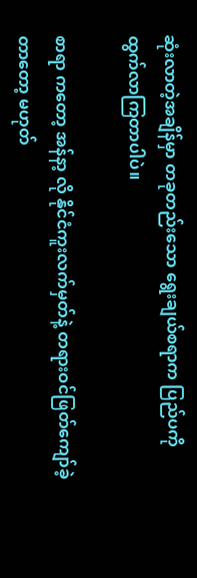ဆုံးလာတဲ့အချိန်မှာ တခုတည်းသော ရွေးချယ်စရာက ပြည်ပကို ထွက်လာကြတာပါပဲ။

စာရာ ကတော့ အန်နာ့ လို နိုင်ငံကူးလက်မှတ်နဲ့ တရားဝင်ဖြတ်ကျော်ခဲ့တာတော့ မဟုတ်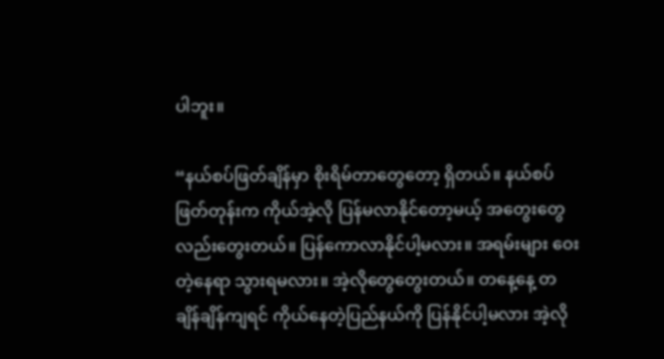ပါဘူး။

“နယ်စပ်ဖြတ်ချိန်မှာ စိုးရိမ်တာတွေတော့ ရှိတယ်။ နယ်စပ်ဖြတ်တုန်းက ကိုယ်အဲ့လို ပြန်မလာနိုင်တော့မယ့် အတွေးတွေလည်းတွေးတယ်။ ပြန်ကောလာနိုင်ပါ့မလား။ အရမ်းများ ဝေးတဲ့နေရာ သွားရမလား။ အဲ့လိုတွေတွေးတယ်။ တနေ့နေ့ တချိန်ချိန်ကျရင် ကိုယ်နေတဲ့ပြည်နယ်ကို ပြန်နိုင်ပါ့မလား အဲ့လို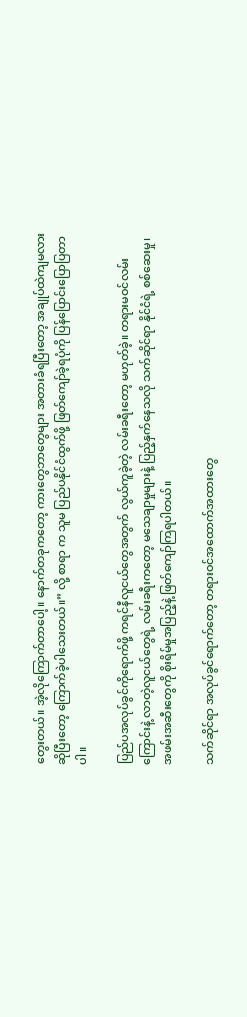တွေးတယ်။ အဲ့လိုကြောက်တာပေါ့။ နောက်တခုကတော့ ကားတွေဘာတွေများ အတားခံရပြီးတော့ အချုပ်ထဲကျမလားဆိုပြီးတော့ ကြောက်ခဲ့ပါသေးတယ်။” လို့ စာရာ က သူမ ပြည်ပနိုင်ငံထွက်ဖို့ ဖြတ်ကျော်ခဲ့ရပုံကို ပြန်ပြောင်းပြောပြတာပါ။

ပြည်ပအလုပ်ခွင်ကိုရောက်ဖို့ ကရင်နီလူငယ်တွေအတွက် လွယ်ကူခဲ့တဲ့ လမ်းခရီးတော့ မဟုတ်ခဲ့။ တရားမဝင်လမ်းကြောင်းနဲ့ လာတဲ့လူငယ်တွေရဲ့ လမ်းခရီးကတော့ မသေချာမှုများနဲ့ ပြည့်နှက်နေသလို သက်ဆိုင်ရာ နိုင်ငံရဲ့ စစ်ဆေးမှု၊ အဖမ်းအဆီးတွေကို စိုးရိမ်မှုအပြည့်နဲ့ ဖြတ်ကျော်ကြရပါတယ်။

သက်ဆိုင်ရာ အလုပ်ခွင်ရောက်တော့ တရားဝင်အထောက်အထားတွေ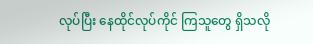လုပ်ပြီး နေထိုင်လုပ်ကိုင် ကြသူတွေ ရှိသလို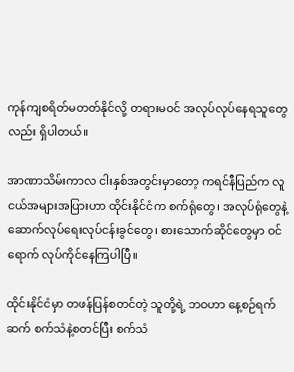ကုန်ကျစရိတ်မတတ်နိုင်လို့ တရားမဝင် အလုပ်လုပ်နေရသူတွေလည်း ရှိပါတယ်။

အာဏာသိမ်းကာလ ငါးနှစ်အတွင်းမှာတော့ ကရင်နီပြည်က လူငယ်အများအပြားဟာ ထိုင်းနိုင်ငံက စက်ရုံတွေ၊ အလုပ်ရုံတွေနဲ့ ဆောက်လုပ်ရေးလုပ်ငန်းခွင်တွေ၊ စားသောက်ဆိုင်တွေမှာ ဝင်ရောက် လုပ်ကိုင်နေကြပါပြီ။

ထိုင်းနိုင်ငံမှာ တဖန်ပြန်စတင်တဲ့ သူတို့ရဲ့ ဘဝဟာ နေ့စဉ်ရက်ဆက် စက်သံနဲ့စတင်ပြီး စက်သံ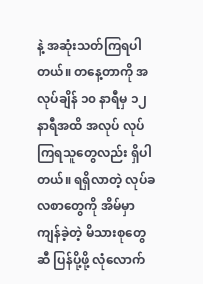နဲ့ အဆုံးသတ်ကြရပါတယ်။ တနေ့တာကို အလုပ်ချိန် ၁၀ နာရီမှ ၁၂ နာရီအထိ အလုပ် လုပ်ကြရသူတွေလည်း ရှိပါတယ်။ ရရှိလာတဲ့ လုပ်ခလစာတွေကို အိမ်မှာကျန်ခဲ့တဲ့ မိသားစုတွေဆီ ပြန်ပို့ဖို့ လုံလောက်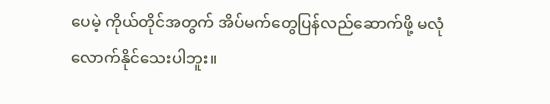ပေမဲ့ ကိုယ်တိုင်အတွက် အိပ်မက်တွေပြန်လည်ဆောက်ဖို့ မလုံလောက်နိုင်သေးပါဘူး။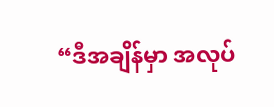“ဒီအချိန်မှာ အလုပ်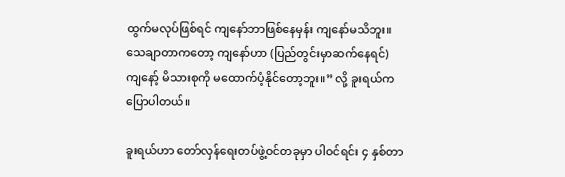ထွက်မလုပ်ဖြစ်ရင် ကျနော်ဘာဖြစ်နေမှန်း ကျနော်မသိဘူး။ သေချာတာကတော့ ကျနော်ဟာ (ပြည်တွင်းမှာဆက်နေရင်) ကျနော့် မိသားစုကို မထောက်ပံ့နိုင်တော့ဘူး။” လို့ ခူးရယ်က ပြောပါတယ်။

ခူးရယ်ဟာ တော်လှန်ရေးတပ်ဖွဲ့ဝင်တခုမှာ ပါဝင်ရင်း ၄ နှစ်တာ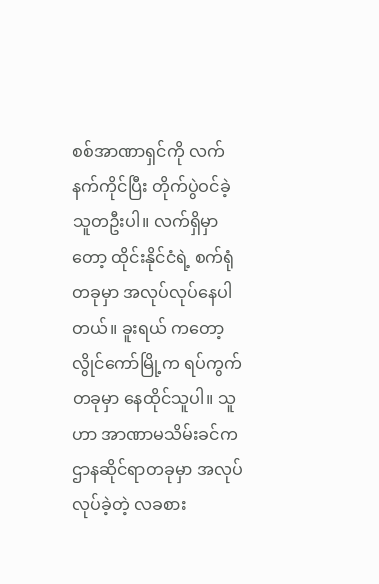စစ်အာဏာရှင်ကို လက်နက်ကိုင်ပြီး တိုက်ပွဲဝင်ခဲ့သူတဦးပါ။ လက်ရှိမှာတော့ ထိုင်းနိုင်ငံရဲ့ စက်ရုံတခုမှာ အလုပ်လုပ်နေပါတယ်။ ခူးရယ် ကတော့ လွိုင်ကော်မြို့က ရပ်ကွက်တခုမှာ နေထိုင်သူပါ။ သူဟာ အာဏာမသိမ်းခင်က ဌာနဆိုင်ရာတခုမှာ အလုပ်လုပ်ခဲ့တဲ့ လခစား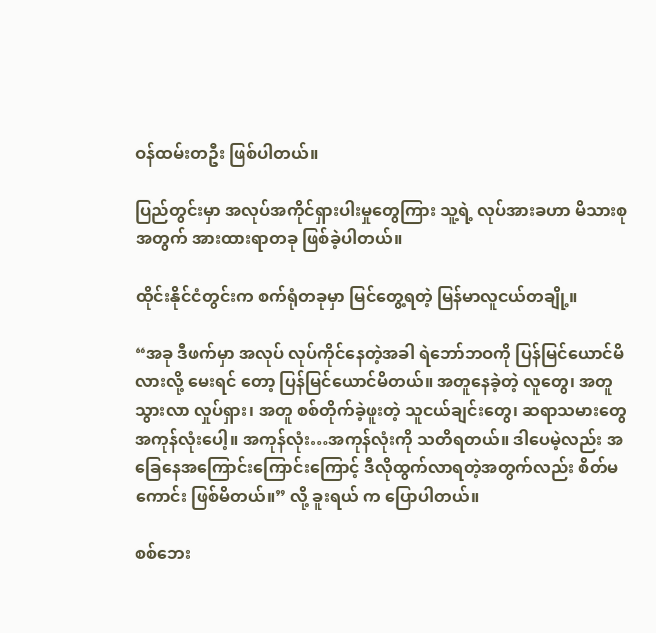ဝန်ထမ်းတဦး ဖြစ်ပါတယ်။

ပြည်တွင်းမှာ အလုပ်အကိုင်ရှားပါးမှုတွေကြား သူ့ရဲ့ လုပ်အားခဟာ မိသားစုအတွက် အားထားရာတခု ဖြစ်ခဲ့ပါတယ်။

ထိုင်းနိုင်ငံတွင်းက စက်ရုံတခုမှာ မြင်တွေ့ရတဲ့ မြန်မာလူငယ်တချို့။

“အခု ဒီဖက်မှာ အလုပ် လုပ်ကိုင်နေတဲ့အခါ ရဲဘော်ဘဝကို ပြန်မြင်ယောင်မိလားလို့ မေးရင် တော့ ပြန်မြင်ယောင်မိတယ်။ အတူနေခဲ့တဲ့ လူတွေ၊ အတူသွားလာ လှုပ်ရှား၊ အတူ စစ်တိုက်ခဲ့ဖူးတဲ့ သူငယ်ချင်းတွေ၊ ဆရာသမားတွေ အကုန်လုံးပေါ့။ အကုန်လုံး…အကုန်လုံးကို သတိရတယ်။ ဒါပေမဲ့လည်း အခြေ‌နေအကြောင်းကြောင်းကြောင့် ဒီလိုထွက်လာရတဲ့အတွက်လည်း စိတ်မကောင်း ဖြစ်မိတယ်။” လို့ ခူးရယ် က ပြောပါတယ်။

စစ်ဘေး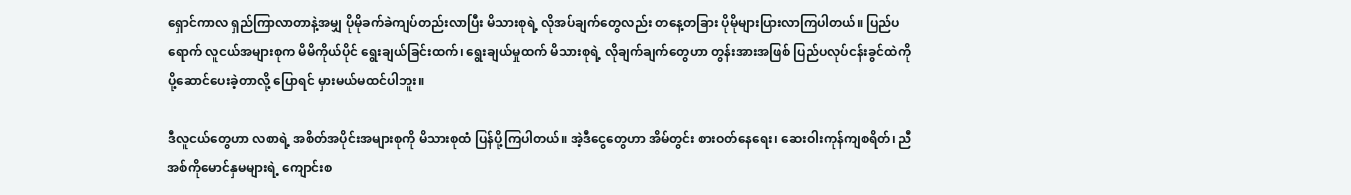ရှောင်ကာလ ရှည်ကြာလာတာနဲ့အမျှ ပိုမိုခက်ခဲကျပ်တည်းလာပြီး မိသားစုရဲ့ လိုအပ်ချက်တွေလည်း တနေ့တခြား ပိုမိုများပြားလာကြပါတယ်။ ပြည်ပရောက် လူငယ်အများစုက မိမိကိုယ်ပိုင် ရွေးချယ်ခြင်းထက်၊ ရွေးချယ်မှုထက် မိသားစုရဲ့ လိုချက်ချက်တွေဟာ တွန်းအားအဖြစ် ပြည်ပလုပ်ငန်းခွင်ထဲကို ပို့ဆောင်ပေးခဲ့တာလို့ ပြောရင် မှားမယ်မထင်ပါဘူး။

ဒီလူငယ်တွေဟာ လစာရဲ့ အစိတ်အပိုင်းအများစုကို မိသားစုထံ ပြန်ပို့ကြပါတယ်။ အဲ့ဒီငွေတွေဟာ အိမ်တွင်း စားဝတ်နေရေး၊ ဆေးဝါးကုန်ကျစရိတ်၊ ညီအစ်ကိုမောင်နှမများရဲ့ ကျောင်းစ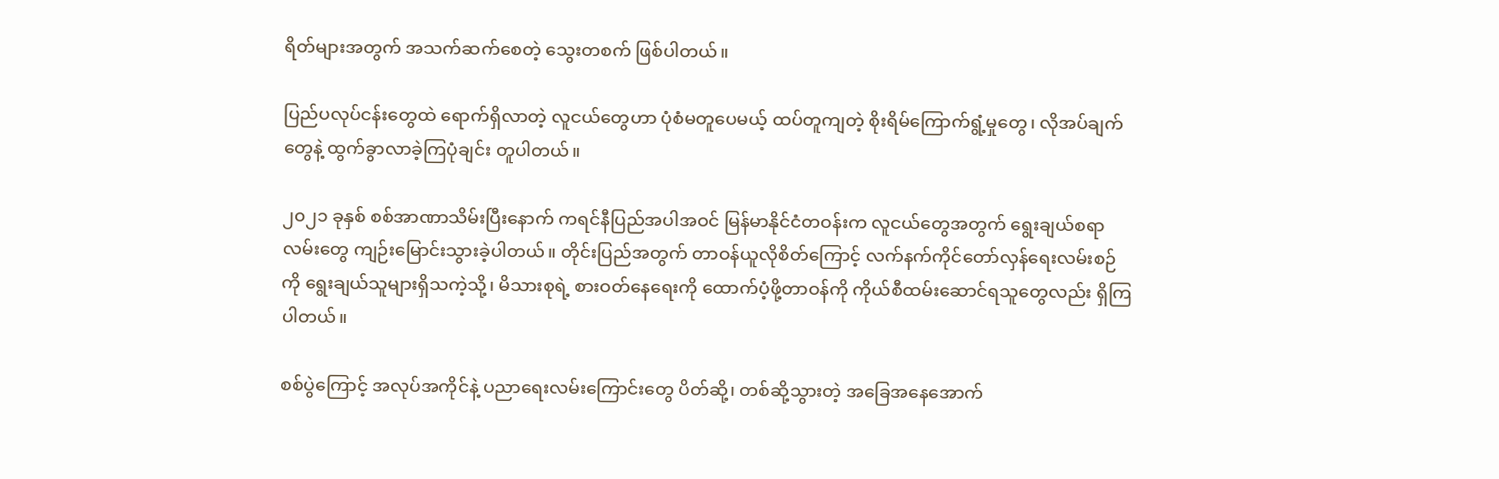ရိတ်များအတွက် အသက်ဆက်စေတဲ့ သွေးတစက် ဖြစ်ပါတယ်။

ပြည်ပလုပ်ငန်းတွေထဲ ရောက်ရှိလာတဲ့ လူငယ်တွေဟာ ပုံစံမတူပေမယ့် ထပ်တူကျတဲ့ စိုးရိမ်ကြောက်ရွံ့မှုတွေ၊ လိုအပ်ချက်တွေနဲ့ ထွက်ခွာလာခဲ့ကြပုံချင်း တူပါတယ်။

၂၀၂၁ ခုနှစ် စစ်အာဏာသိမ်းပြီးနောက် ကရင်နီပြည်အပါအဝင် မြန်မာနိုင်ငံတဝန်းက လူငယ်တွေအတွက် ရွေးချယ်စရာလမ်းတွေ ကျဉ်းမြောင်းသွားခဲ့ပါတယ်။ တိုင်းပြည်အတွက် တာဝန်ယူလိုစိတ်ကြောင့် လက်နက်ကိုင်တော်လှန်ရေးလမ်းစဉ်ကို ရွေးချယ်သူများရှိသကဲ့သို့၊ မိသားစုရဲ့ စားဝတ်နေရေးကို ထောက်ပံ့ဖို့တာဝန်ကို ကိုယ်စီထမ်းဆောင်ရသူတွေလည်း ရှိကြပါတယ်။

စစ်ပွဲကြောင့် အလုပ်အကိုင်နဲ့ ပညာရေးလမ်းကြောင်းတွေ ပိတ်ဆို့၊ တစ်ဆို့သွားတဲ့ အခြေအနေအောက်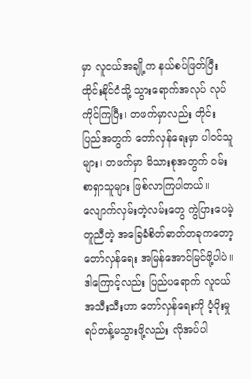မှာ လူငယ်အချို့က နယ်စပ်ဖြတ်ပြီး ထိုင်းနိုင်ငံသို့ သွားရောက်အလုပ် လုပ်ကိုင်ကြပြီး၊ တဖက်မှာလည်း တိုင်းပြည်အတွက် တော်လှန်ရေးမှာ ပါဝင်သူများ၊ တဖက်မှာ မိသားစုအတွက် ဝမ်းစာရှာသူများ ဖြစ်လာကြပါတယ်။ လျောက်လှမ်းတဲ့လမ်းတွေ ကွဲပြားပေမဲ့ တူညီတဲ့ အခြေခံစိတ်ဓာတ်တခုကတော့ တော်လှန်ရေး အမြန်အောင်မြင်ဖို့ပါပဲ။ ဒါကြောင့်လည်း ပြည်ပရောက် လူငယ်အသီးသီးဟာ တော်လှန်ရေးကို ပံ့ပိုးမှုရပ်တန့်မသွားဖို့လည်း လိုအပ်ပါ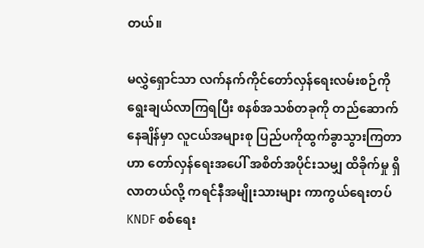တယ်။

မလွှဲရှောင်သာ လက်နက်ကိုင်တော်လှန်ရေးလမ်းစဉ်ကို ရွေးချယ်လာကြရပြီး စနစ်အသစ်တခုကို တည်ဆောက်နေချိန်မှာ လူငယ်အများစု ပြည်ပကိုထွက်ခွာသွားကြတာဟာ တော်လှန်ရေးအပေါ် အစိတ်အပိုင်းသမျှ ထိခိုက်မှု ရှိလာတယ်လို့ ကရင်နီအမျိုးသားများ ကာကွယ်ရေးတပ် KNDF စစ်ရေး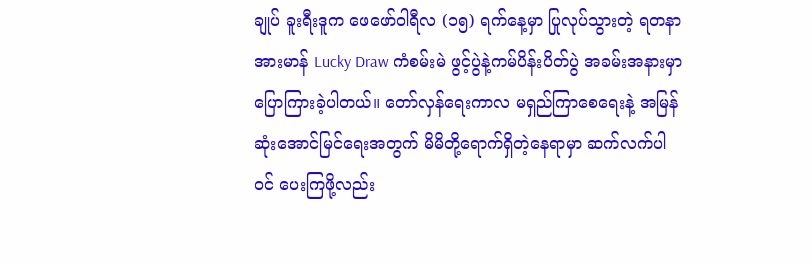ချုပ် ခူးရီးဒူက ဖေဖော်ဝါရီလ (၁၅) ရက်နေ့မှာ ပြုလုပ်သွားတဲ့ ရတနာအားမာန် Lucky Draw ကံစမ်းမဲ ဖွင့်ပွဲနဲ့ကမ်ပိန်းပိတ်ပွဲ အခမ်းအနားမှာ ပြောကြားခဲ့ပါတယ်။ တော်လှန်ရေးကာလ မရှည်ကြာစေရေးနဲ့ အမြန်ဆုံးအောင်မြင်ရေးအတွက် မိမိတို့ရောက်ရှိတဲ့နေရာမှာ ဆက်လက်ပါဝင် ပေးကြဖို့လည်း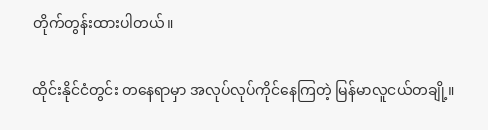တိုက်တွန်းထားပါတယ်။

ထိုင်းနိုင်ငံတွင်း တနေရာမှာ အလုပ်လုပ်ကိုင်နေကြတဲ့ မြန်မာလူငယ်တချို့။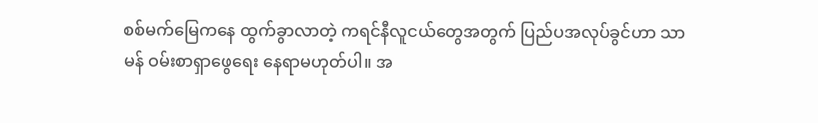စစ်မက်မြေကနေ ထွက်ခွာလာတဲ့ ကရင်နီလူငယ်တွေအတွက် ပြည်ပအလုပ်ခွင်ဟာ သာမန် ဝမ်းစာရှာဖွေရေး နေရာမဟုတ်ပါ။ အ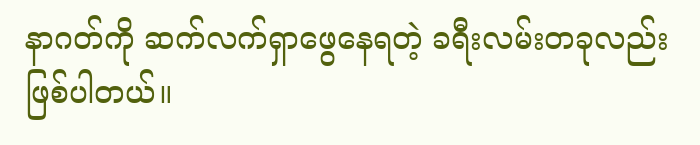နာဂတ်ကို ဆက်လက်ရှာဖွေနေရတဲ့ ခရီးလမ်းတခုလည်း ဖြစ်ပါတယ်။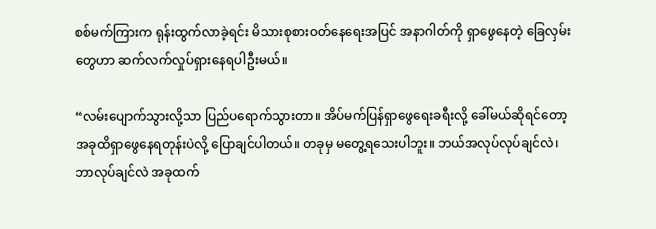စစ်မက်ကြားက ရုန်းထွက်လာခဲ့ရင်း မိသားစုစားဝတ်နေရေးအပြင် အနာဂါတ်ကို ရှာဖွေနေတဲ့ ခြေလှမ်းတွေဟာ ဆက်လက်လှုပ်ရှားနေရပါဦးမယ်။

“လမ်းပျောက်သွားလို့သာ ပြည်ပရောက်သွားတာ။ အိပ်မက်ပြန်ရှာဖွေရေးခရီးလို့ ခေါ်မယ်ဆိုရင်တော့ အခုထိရှာဖွေနေရတုန်းပဲလို့ ပြောချင်ပါတယ်။ တခုမှ မတွေ့ရသေးပါဘူး။ ဘယ်အလုပ်လုပ်ချင်လဲ၊ ဘာလုပ်ချင်လဲ အခုထက်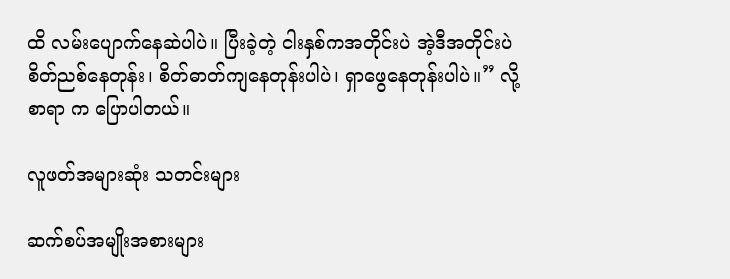ထိ လမ်းပျောက်နေဆဲပါပဲ။ ပြီးခဲ့တဲ့ ငါးနှစ်ကအတိုင်းပဲ အဲ့ဒီအတိုင်းပဲ စိတ်ညစ်နေတုန်း၊ စိတ်ဓာတ်ကျနေတုန်းပါပဲ၊ ရှာဖွေနေတုန်းပါပဲ။” လို့ စာရာ က ပြောပါတယ်။

လူဖတ်အများဆုံး သတင်းများ

ဆက်စပ်အမျိုးအစားများ